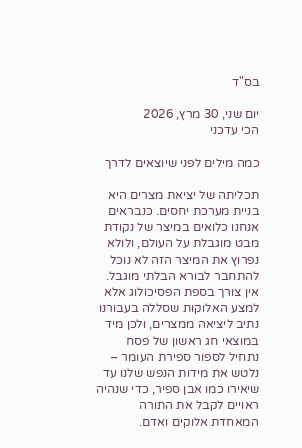בס"ד

יום שני, 30 מרץ, 2026
הכי עדכני

כמה מילים לפני שיוצאים לדרך

תכליתה של יציאת מצרים היא בניית מערכת יחסים. כנבראים אנחנו כלואים במיצר של נקודת מבט מוגבלת על העולם, ולולא נפרוץ את המיצר הזה לא נוכל להתחבר לבורא הבלתי מוגבל. אין צורך בספת הפסיכולוג אלא למצע האלוקות שסללה בעבורנו נתיב ליציאה ממצרים, ולכן מיד במוצאי חג ראשון של פסח נתחיל לספור ספירת העומר – נלטש את מידות הנפש שלנו עד שיאירו כמו אבן ספיר, כדי שנהיה ראויים לקבל את התורה המאחדת אלוקים ואדם.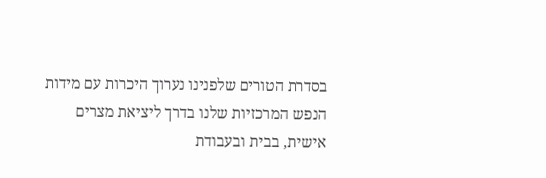בסדרת הטורים שלפנינו נערוך היכרות עם מידות הנפש המרכזיות שלנו בדרך ליציאת מצרים אישית, בבית ובעבודת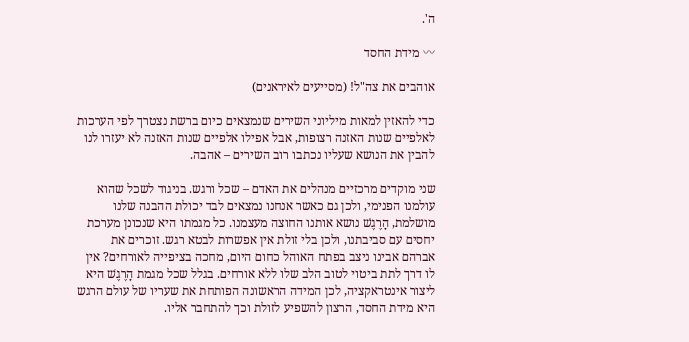ה'.

〰 מידת החסד

אוהבים את צה"ל! (מסייעים לאיראנים)

כדי להאזין למאות מיליוני השירים שנמצאים כיום ברשת נצטרך לפי הערכות לאלפיים שנות האזנה רצופות, אבל אפילו אלפיים שנות האזנה לא יעזרו לנו להבין את הנושא שעליו נכתבו רוב השירים – אהבה.

שני מוקדים מרכזיים מנהלים את האדם – שכל ורגש. בניגוד לשכל שהוא עולמנו הפנימי, ולכן גם כאשר אנחנו נמצאים לבד יכולת ההבנה שלנו מושלמת, הָרֶגֶשׁ נושא אותנו החוצה מעצמנו. כל מגמתו היא שנכונן מערכת יחסים עם סביבתנו, ולכן בלי זולת אין אפשרות לבטא רגש. זוכרים את אברהם אבינו ניצב בפתח האוהל כחום היום, מחכה בציפייה לאורחים? אין לו דרך לתת ביטוי לטוב הלב שלו ללא אורחים. בגלל שכל מגמת הָרֶגֶשׁ היא ליצור אינטראקציה, לכן המידה הראשונה הפותחת את שעריו של עולם הרגש היא מידת החסד, הרצון להשפיע לזולת וכך להתחבר אליו.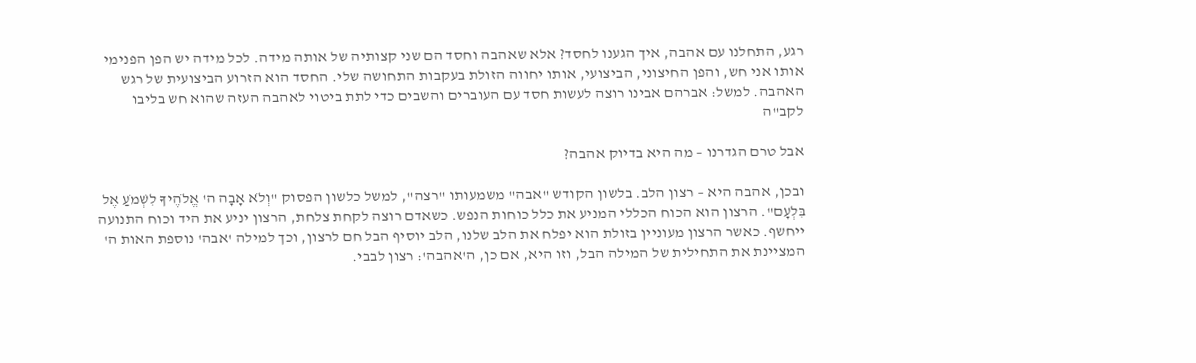רגע, התחלנו עם אהבה, איך הגענו לחסד? אלא שאהבה וחסד הם שני קצותיה של אותה מידה. לכל מידה יש הפן הפנימי אותו אני חש, והפן החיצוני, הביצועי, אותו יחווה הזולת בעקבות התחושה שלי. החסד הוא הזרוע הביצועית של רגש האהבה. למשל: אברהם אבינו רוצה לעשות חסד עם העוברים והשבים כדי לתת ביטוי לאהבה העזה שהוא חש בליבו לקב"ה

אבל טרם הגדרנו – מה היא בדיוק אהבה?

ובכן, אהבה היא – רצון הלב. בלשון הקודש "אבה" משמעותו "רצה", למשל כלשון הפסוק "וְלֹא אָבָה ה' אֱלֹהֶיךָ לִשְׁמֹעַ אֶל בִּלְעָם". הרצון הוא הכוח הכללי המניע את כלל כוחות הנפש. כשאדם רוצה לקחת צלחת, הרצון יניע את היד וכוח התנועה ייחשף. כאשר הרצון מעוניין בזולת הוא יפלח את הלב שלנו, הלב יוסיף הבל חם לרצון, וכך למילה 'אבה' נוספת האות ה' המציינת את התחילית של המילה הבל, וזו היא, אם כן, ה'אהבה': רצון לבבי.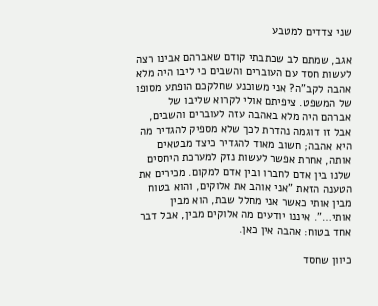שני צדדים למטבע

אגב, שמתם לב שכתבתי קודם שאברהם אבינו רצה לעשות חסד עם העוברים והשבים כי ליבו היה מלא אהבה לקב"ה? אני משוכנע שחלקכם הופתע מסופו של המשפט. ציפיתם אולי לקרוא שליבו של אברהם היה מלא באהבה עזה לעוברים והשבים, אבל זו דוגמה נהדרת לכך שלא מספיק להגדיר מה היא אהבה; חשוב מאוד להגדיר כיצד מבטאים אותה, אחרת אפשר לעשות נזק למערכת היחסים שלנו בין אדם לחברו ובין אדם למקום. מכירים את הטענה הזאת "אני אוהב את אלוקים, והוא בטוח מבין אותי כאשר אני מחלל שבת, הוא מבין אותי…". איננו יודעים מה אלוקים מבין, אבל דבר אחד בטוח: אהבה אין כאן.

כיוון שחסד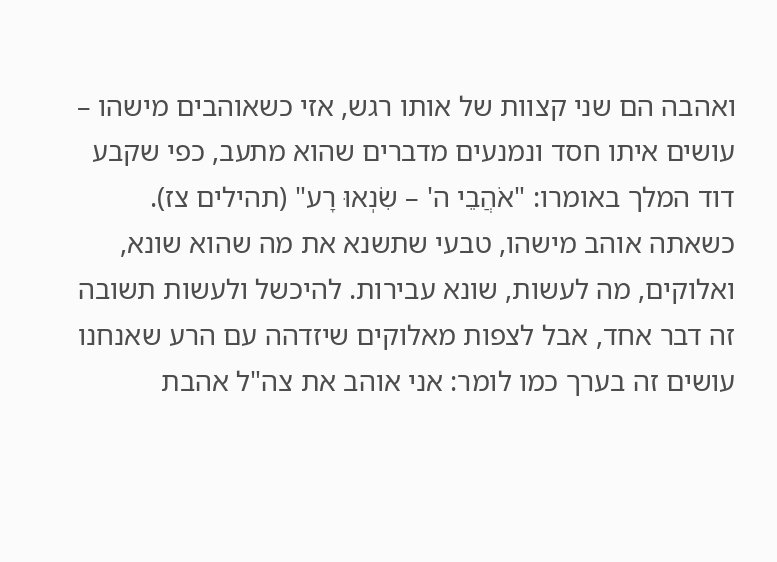ואהבה הם שני קצוות של אותו רגש, אזי כשאוהבים מישהו – עושים איתו חסד ונמנעים מדברים שהוא מתעב, כפי שקבע דוד המלך באומרו: "אֹהֲבֵי ה' – שִׂנְאוּ רָע" (תהילים צז). כשאתה אוהב מישהו, טבעי שתשנא את מה שהוא שונא, ואלוקים, מה לעשות, שונא עבירות. להיכשל ולעשות תשובה זה דבר אחד, אבל לצפות מאלוקים שיזדהה עם הרע שאנחנו עושים זה בערך כמו לומר: אני אוהב את צה"ל אהבת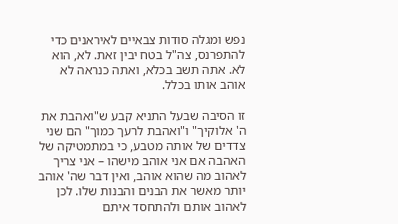נפש ומגלה סודות צבאיים לאיראנים כדי להתפרנס, צה"ל בטח יבין זאת. לא, הוא לא. אתה תשב בכלא, ואתה כנראה לא אוהב אותו בכלל.

זו הסיבה שבעל התניא קבע ש"ואהבת את ה' אלוקיך" ו"ואהבת לרעך כמוך" הם שני צדדים של אותה מטבע, כי במתמטיקה של האהבה אם אני אוהב מישהו – אני צריך לאהוב מה שהוא אוהב, ואין דבר שה' אוהב יותר מאשר את הבנים והבנות שלו. לכן לאהוב אותם ולהתחסד איתם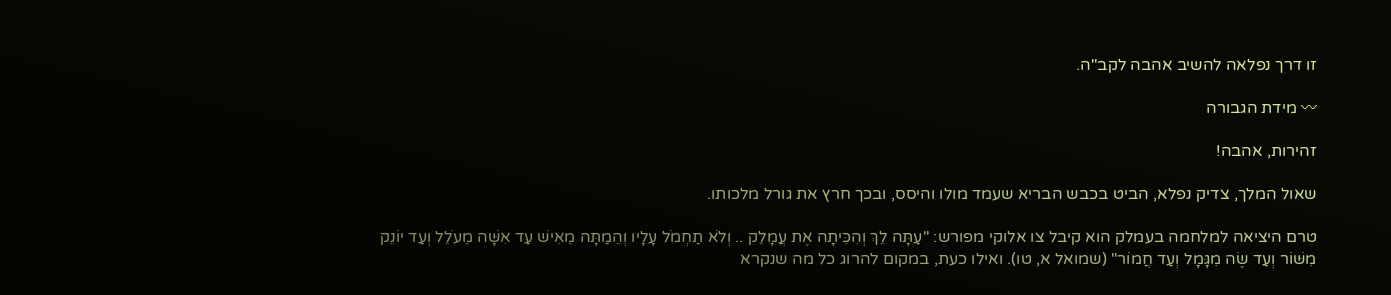זו דרך נפלאה להשיב אהבה לקב"ה.

〰 מידת הגבורה

זהירות, אהבה!

שאול המלך, צדיק נפלא, הביט בכבש הבריא שעמד מולו והיסס, ובכך חרץ את גורל מלכותו.

טרם היציאה למלחמה בעמלק הוא קיבל צו אלוקי מפורש: "עַתָּה לֵךְ וְהִכִּיתָה אֶת עֲמָלֵק .. וְלֹא תַחְמֹל עָלָיו וְהֵמַתָּה מֵאִישׁ עַד אִשָּׁה מֵעֹלֵל וְעַד יוֹנֵק מִשּׁוֹר וְעַד שֶׂה מִגָּמָל וְעַד חֲמוֹר" (שמואל א, טו). ואילו כעת, במקום להרוג כל מה שנקרא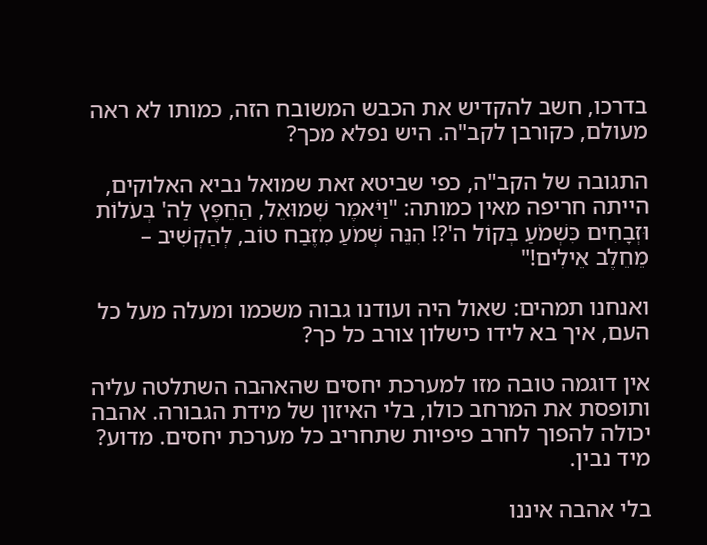בדרכו, חשב להקדיש את הכבש המשובח הזה, כמותו לא ראה מעולם, כקורבן לקב"ה. היש נפלא מכך?

התגובה של הקב"ה, כפי שביטא זאת שמואל נביא האלוקים, הייתה חריפה מאין כמותה: "וַיֹּאמֶר שְׁמוּאֵל, הַחֵפֶץ לַה' בְּעֹלוֹת וּזְבָחִים כִּשְׁמֹעַ בְּקוֹל ה'?! הִנֵּה שְׁמֹעַ מִזֶּבַח טוֹב, לְהַקְשִׁיב – מֵחֵלֶב אֵילִים!"

ואנחנו תמהים: שאול היה ועודנו גבוה משכמו ומעלה מעל כל העם, איך בא לידו כישלון צורב כל כך?

אין דוגמה טובה מזו למערכת יחסים שהאהבה השתלטה עליה ותופסת את המרחב כולו, בלי האיזון של מידת הגבורה. אהבה יכולה להפוך לחרב פיפיות שתחריב כל מערכת יחסים. מדוע? מיד נבין.

בלי אהבה איננו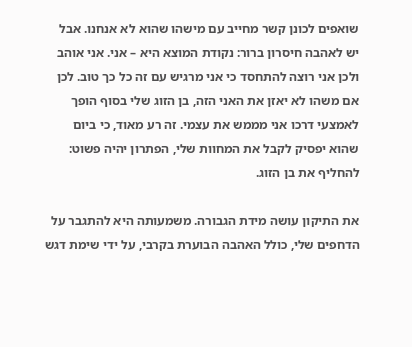שואפים לכונן קשר מחייב עם מישהו שהוא לא אנחנו. אבל יש לאהבה חיסרון ברור: נקודת המוצא היא – אני. אני אוהב ולכן אני רוצה להתחסד כי אני מרגיש עם זה כל כך טוב. לכן אם משהו לא יאזן את האני הזה, בן הזוג שלי בסוף הופך לאמצעי דרכו אני מממש את עצמי. זה רע מאוד, כי ביום שהוא יפסיק לקבל את המחוות שלי, הפתרון יהיה פשוט: להחליף את בן הזוג.

את התיקון עושה מידת הגבורה. משמעותה היא להתגבר על הדחפים שלי, כולל האהבה הבוערת בקרבי, על ידי שימת דגש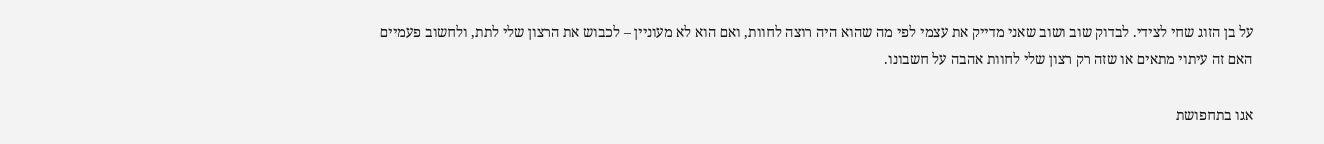על בן הזוג שחי לצידי. לבדוק שוב ושוב שאני מדייק את עצמי לפי מה שהוא היה רוצה לחוות, ואם הוא לא מעוניין – לכבוש את הרצון שלי לתת, ולחשוב פעמיים האם זה עיתוי מתאים או שזה רק רצון שלי לחוות אהבה על חשבונו.

אגו בתחפושת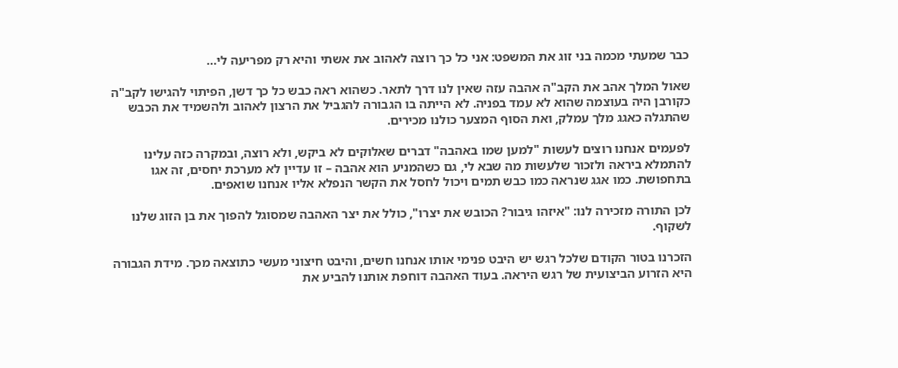כבר שמעתי מכמה בני זוג את המשפט: אני כל כך רוצה לאהוב את אשתי והיא רק מפריעה לי…

שאול המלך אהב את הקב"ה אהבה עזה שאין לנו דרך לתאר. כשהוא ראה כבש כל כך דשן, הפיתוי להגישו לקב"ה כקורבן היה בעוצמה שהוא לא עמד בפניה. לא הייתה בו הגבורה להגביל את הרצון לאהוב ולהשמיד את הכבש שהתגלה כאגג מלך עמלק, ואת הסוף המצער כולנו מכירים.

לפעמים אנחנו רוצים לעשות "למען שמו באהבה" דברים שאלוקים לא ביקש, ולא רוצה, ובמקרה כזה עלינו להתמלא ביראה ולזכור שלעשות מה שבא לי, גם כשהמניע הוא אהבה – זו עדיין לא מערכת יחסים, זה אגו בתחפושת. כמו אגג שנראה כמו כבש תמים ויכול לחסל את הקשר הנפלא אליו אנחנו שואפים.

לכן התורה מזכירה לנו: "איזהו גיבור? הכובש את יצרו", כולל את יצר האהבה שמסוגל להפוך את בן הזוג שלנו לשקוף.

הזכרנו בטור הקודם שלכל רגש יש היבט פנימי אותו אנחנו חשים, והיבט חיצוני מעשי כתוצאה מכך. מידת הגבורה היא הזרוע הביצועית של רגש היראה. בעוד האהבה דוחפת אותנו להביע את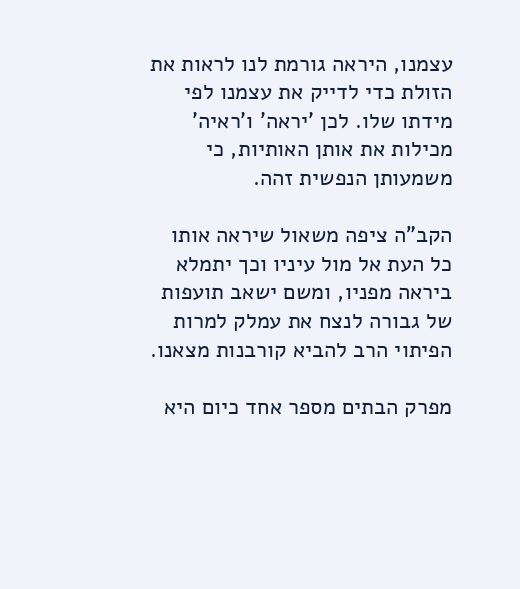עצמנו, היראה גורמת לנו לראות את הזולת כדי לדייק את עצמנו לפי מידתו שלו. לכן 'יראה' ו'ראיה' מכילות את אותן האותיות, כי משמעותן הנפשית זהה.

הקב"ה ציפה משאול שיראה אותו כל העת אל מול עיניו וכך יתמלא ביראה מפניו, ומשם ישאב תועפות של גבורה לנצח את עמלק למרות הפיתוי הרב להביא קורבנות מצאנו.

מפרק הבתים מספר אחד כיום היא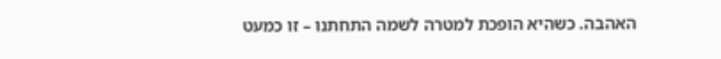האהבה. כשהיא הופכת למטרה לשמה התחתנו – זו כמעט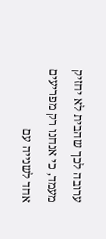ערובה לכך שהבית לא יחזיק מעמד, כי אנחנו רק מפריעים אחד לשנייה עם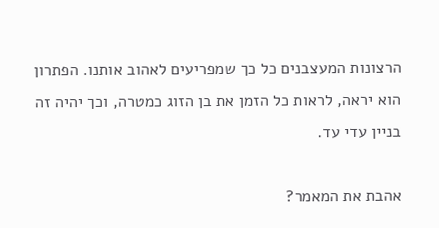הרצונות המעצבנים כל כך שמפריעים לאהוב אותנו. הפתרון הוא יראה, לראות כל הזמן את בן הזוג כמטרה, וכך יהיה זה בניין עדי עד.

אהבת את המאמר?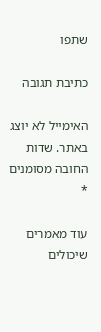שתפו

כתיבת תגובה

האימייל לא יוצג באתר. שדות החובה מסומנים *

עוד מאמרים שיכולים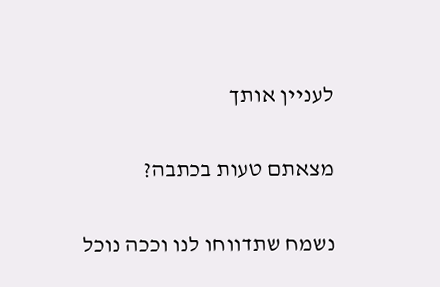לעניין אותך

מצאתם טעות בכתבה?

נשמח שתדווחו לנו וככה נוכל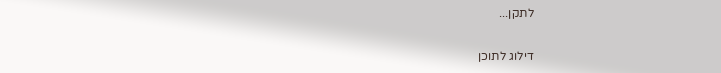לתקן...

דילוג לתוכן